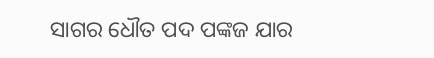ସାଗର ଧୌତ ପଦ ପଙ୍କଜ ଯାର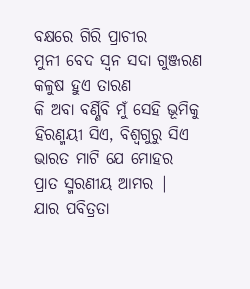ବକ୍ଷରେ ଗିରି ପ୍ରାଚୀର
ମୁନୀ ବେଦ ସ୍ୱନ ସଦା ଗୁଞ୍ଜରଣ
କଳୁଷ ହୁଏ ତାରଣ
କି ଅବା ବର୍ଣ୍ଣିବି ମୁଁ ସେହି ଭୂମିକୁ
ହିରଣ୍ମୟୀ ସିଏ, ବିଶ୍ଵଗୁରୁ ସିଏ
ଭାରତ ମାଟି ଯେ ମୋହର
ପ୍ରାତ ସ୍ମରଣୀୟ ଆମର |
ଯାର ପବିତ୍ରତା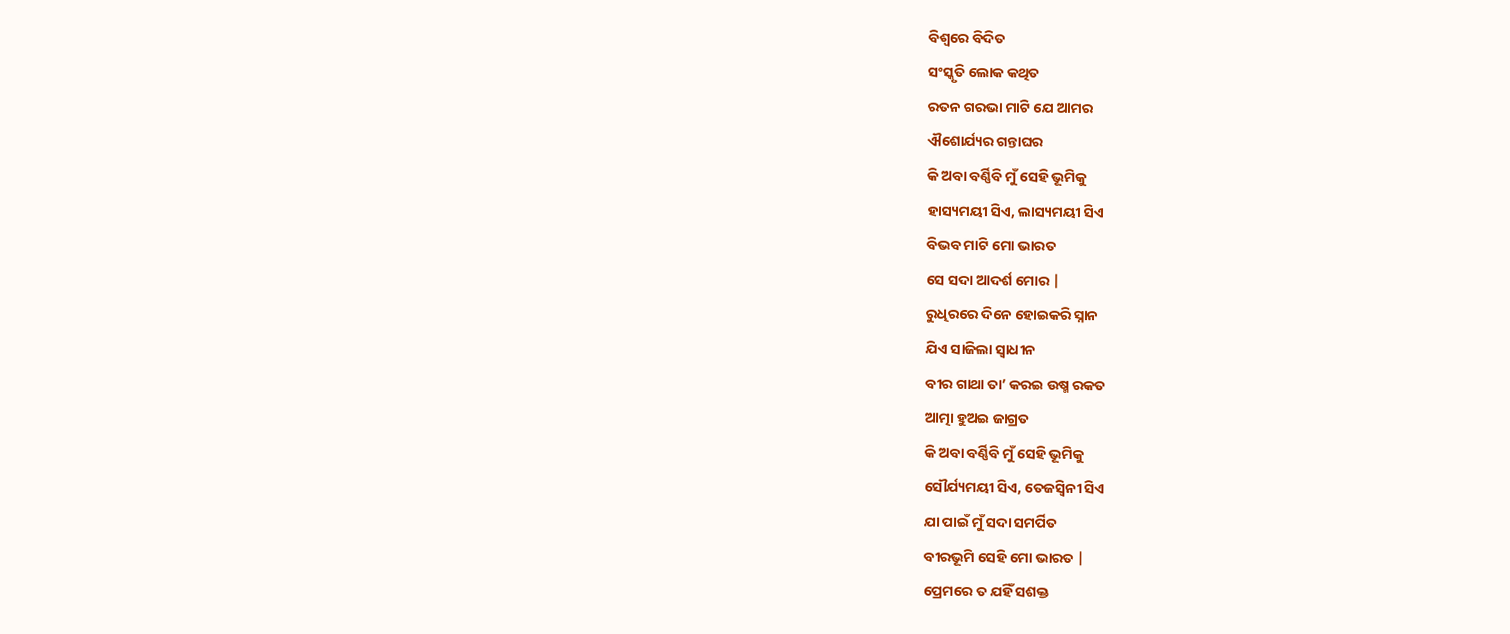ବିଶ୍ୱରେ ବିଦିତ
ସଂସ୍କୃତି ଲୋକ କଥିତ
ରତନ ଗରଭା ମାଟି ଯେ ଆମର
ଐଶୋର୍ଯ୍ୟର ଗନ୍ତାଘର
କି ଅବା ବର୍ଣ୍ଣିବି ମୁଁ ସେହି ଭୂମିକୁ
ହାସ୍ୟମୟୀ ସିଏ, ଲାସ୍ୟମୟୀ ସିଏ
ବିଭବ ମାଟି ମୋ ଭାରତ
ସେ ସଦା ଆଦର୍ଶ ମୋର |
ରୁଧିରରେ ଦିନେ ହୋଇକରି ସ୍ନାନ
ଯିଏ ସାଜିଲା ସ୍ୱାଧୀନ
ବୀର ଗାଥା ତା’ କରଇ ଉଷ୍ମ ରକତ
ଆତ୍ମା ହୁଅଇ ଜାଗ୍ରତ
କି ଅବା ବର୍ଣ୍ଣିବି ମୁଁ ସେହି ଭୂମିକୁ
ସୌର୍ଯ୍ୟମୟୀ ସିଏ, ତେଜସ୍ୱିନୀ ସିଏ
ଯା ପାଇଁ ମୁଁ ସଦା ସମର୍ପିତ
ବୀରଭୂମି ସେହି ମୋ ଭାରତ |
ପ୍ରେମରେ ତ ଯହିଁ ସଶକ୍ତ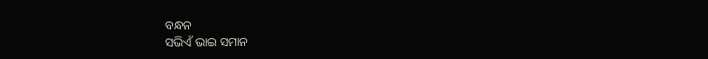ବନ୍ଧନ
ସଭିଏଁ ଭାଇ ସମାନ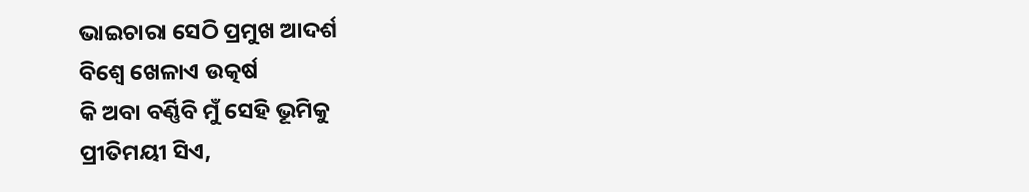ଭାଇଚାରା ସେଠି ପ୍ରମୁଖ ଆଦର୍ଶ
ବିଶ୍ୱେ ଖେଳାଏ ଉତ୍କର୍ଷ
କି ଅବା ବର୍ଣ୍ଣିବି ମୁଁ ସେହି ଭୂମିକୁ
ପ୍ରୀତିମୟୀ ସିଏ,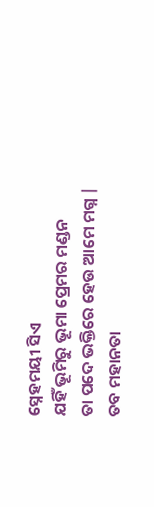ସ୍ନେହମୟୀ ସିଏ
ଯହିଁ ଭୂମିରୁ ଭୂମା ପ୍ରେମର ମଣ୍ଡନ
ତା ପଦେ ଭକ୍ତିରେ ହେଉ ଆମେ ମଗ୍ନ |
ତବ ମହାନତା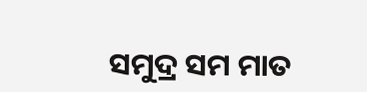ସମୁଦ୍ର ସମ ମାତ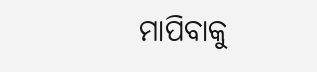ମାପିବାକୁ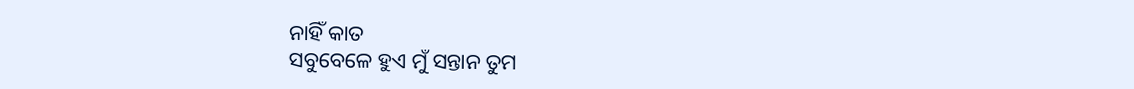ନାହିଁ କାତ
ସବୁବେଳେ ହୁଏ ମୁଁ ସନ୍ତାନ ତୁମ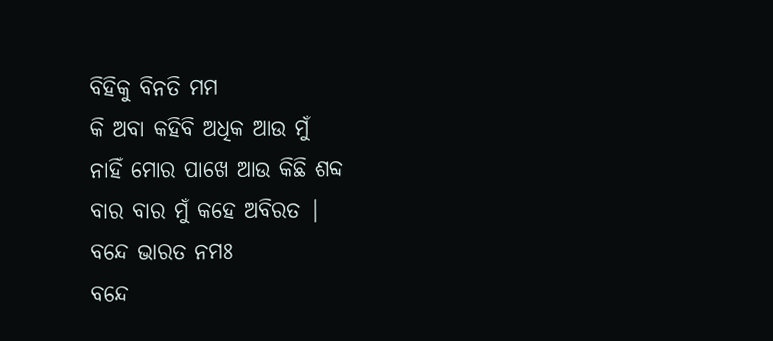ବିହିକୁ ବିନତି ମମ
କି ଅବା କହିବି ଅଧିକ ଆଉ ମୁଁ
ନାହିଁ ମୋର ପାଖେ ଆଉ କିଛି ଶବ୍ଦ
ବାର ବାର ମୁଁ କହେ ଅବିରତ |
ବନ୍ଦେ ଭାରତ ନମଃ
ବନ୍ଦେ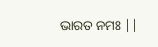ଭାରତ ନମଃ ||